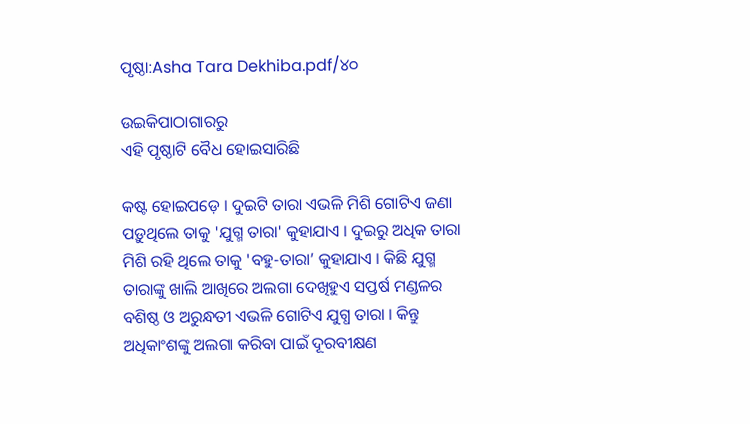ପୃଷ୍ଠା:Asha Tara Dekhiba.pdf/୪୦

ଉଇକିପାଠାଗାର‌ରୁ
ଏହି ପୃଷ୍ଠାଟି ବୈଧ ହୋଇସାରିଛି

କଷ୍ଟ ହୋଇପଡ଼େ । ଦୁଇଟି ତାରା ଏଭଳି ମିଶି ଗୋଟିଏ ଜଣା ପଡ଼ୁଥିଲେ ତାକୁ 'ଯୁଗ୍ମ ତାରା' କୁହାଯାଏ । ଦୁଇରୁ ଅଧିକ ତାରା ମିଶି ରହି ଥିଲେ ତାକୁ 'ବହୁ-ତାରା’ କୁହାଯାଏ । କିଛି ଯୁଗ୍ମ ତାରାଙ୍କୁ ଖାଲି ଆଖିରେ ଅଲଗା ଦେଖିହୁଏ ସପ୍ତର୍ଷ ମଣ୍ଡଳର ବଶିଷ୍ଠ ଓ ଅରୁନ୍ଧତୀ ଏଭଳି ଗୋଟିଏ ଯୁଗ୍ଧ ତାରା । କିନ୍ତୁ ଅଧିକାଂଶଙ୍କୁ ଅଲଗା କରିବା ପାଇଁ ଦୂରବୀକ୍ଷଣ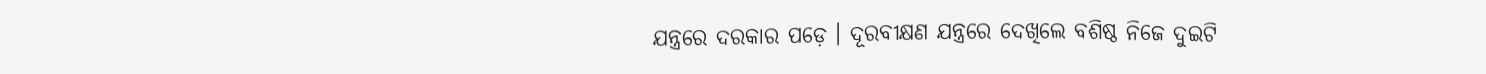ଯନ୍ତ୍ରରେ ଦରକାର ପଡ଼େ । ଦୂରବୀକ୍ଷଣ ଯନ୍ତ୍ରରେ ଦେଖିଲେ ବଶିଷ୍ଠ ନିଜେ ଦୁଇଟି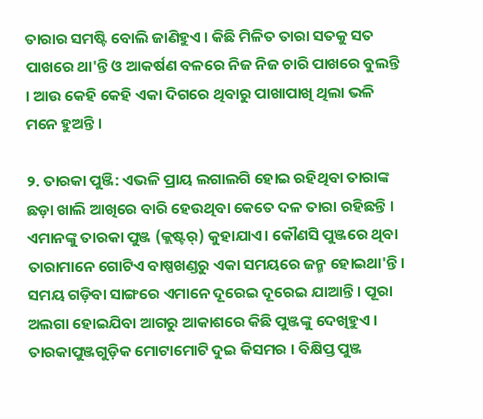ତାରାର ସମଷ୍ଟି ବୋଲି ଜାଣିହୁଏ । କିଛି ମିଳିତ ତାରା ସତକୁ ସତ ପାଖରେ ଥା'ନ୍ତି ଓ ଆକର୍ଷଣ ବଳରେ ନିଜ ନିଜ ଚାରି ପାଖରେ ବୁଲନ୍ତି । ଆଉ କେହି କେହି ଏକା ଦିଗରେ ଥିବାରୁ ପାଖାପାଖି ଥିଲା ଭଳି ମନେ ହୁଅନ୍ତି ।

୨. ତାରକା ପୁଞ୍ଜି: ଏଭଳି ପ୍ରାୟ ଲଗାଲଗି ହୋଇ ରହିଥିବା ତାରାଙ୍କ ଛଡ଼ା ଖାଲି ଆଖିରେ ବାରି ହେଉଥିବା କେତେ ଦଳ ତାରା ରହିଛନ୍ତି । ଏମାନଙ୍କୁ ତାରକା ପୁଞ୍ଜ (କ୍ଲଷ୍ଟର୍) କୁହାଯାଏ। କୌଣସି ପୁଞ୍ଜରେ ଥିବା ତାରାମାନେ ଗୋଟିଏ ବାଷ୍ପଖଣ୍ଡରୁ ଏକା ସମୟରେ ଜନ୍ମ ହୋଇଥା'ନ୍ତି। ସମୟ ଗଡ଼ିବା ସାଙ୍ଗରେ ଏମାନେ ଦୂରେଇ ଦୂରେଇ ଯାଆନ୍ତି । ପୂରା ଅଲଗା ହୋଇଯିବା ଆଗରୁ ଆକାଶରେ କିଛି ପୁଞ୍ଜଙ୍କୁ ଦେଖିହୁଏ । ତାରକାପୁଞ୍ଜଗୁଡ଼ିକ ମୋଟାମୋଟି ଦୁଇ କିସମର । ବିକ୍ଷିପ୍ତ ପୁଞ୍ଜ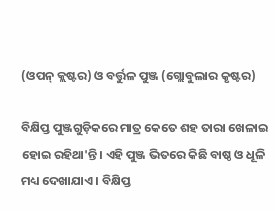(ଓପନ୍ କ୍ଲଷ୍ଟର) ଓ ବର୍ତ୍ତୁଳ ପୁଞ୍ଜ (ଗ୍ଲୋବୁଲାର କୃଷ୍ଟର)

ବିକ୍ଷିପ୍ତ ପୁଞ୍ଜଗୁଡ଼ିକରେ ମାତ୍ର କେତେ ଶହ ତାରା ଖେଳାଇ ହୋଇ ରହିଥା'ନ୍ତି । ଏହି ପୁଞ୍ଜ ଭିତରେ କିଛି ବାଷ୍ଠ ଓ ଧୂଳି ମଧ୍ୟ ଦେଖାଯାଏ । ବିକ୍ଷିପ୍ତ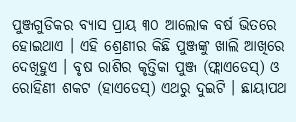ପୁଞ୍ଜଗୁଡିକର ବ୍ୟାସ ପ୍ରାୟ ୩୦ ଆଲୋକ ବର୍ଷ ଭିତରେ ହୋଇଥାଏ । ଏହି ଶ୍ରେଣୀର କିଛି ପୁଞ୍ଜଙ୍କୁ ଖାଲି ଆଖିରେ ଦେଖିହୁଏ । ବୃଷ ରାଶିର କୃତ୍ତିକା ପୁଞ୍ଜ (ଫ୍ଲାଏଡେସ୍) ଓ ରୋହିଣୀ ଶକଟ (ହାଏଡେସ୍) ଏଥରୁ ଦୁଇଟି । ଛାୟାପଥ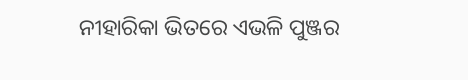ନୀହାରିକା ଭିତରେ ଏଭଳି ପୁଞ୍ଜର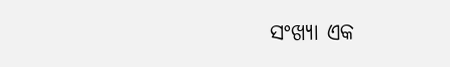ସଂଖ୍ୟା ଏକ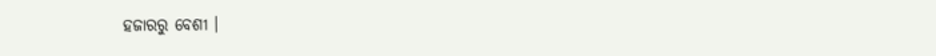ହଜାରରୁ ବେଶୀ ।